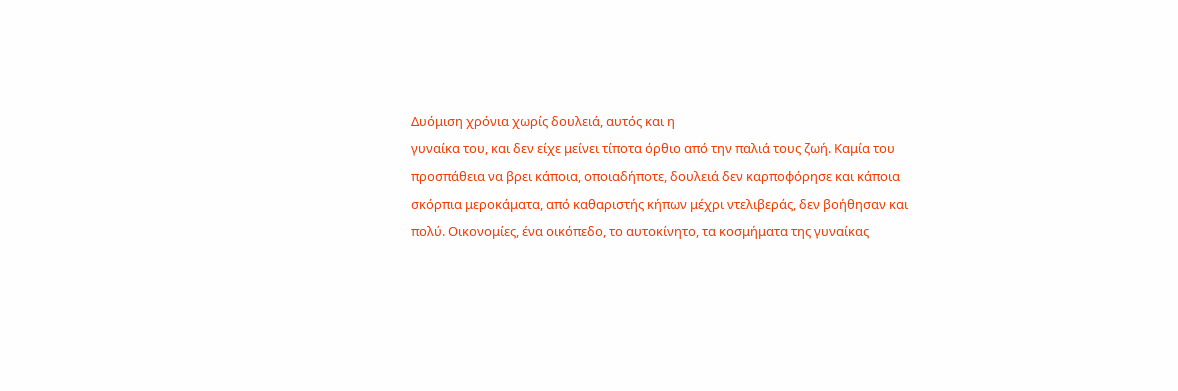Δυόμιση χρόνια χωρίς δουλειά, αυτός και η
γυναίκα του, και δεν είχε μείνει τίποτα όρθιο από την παλιά τους ζωή. Καμία του
προσπάθεια να βρει κάποια, οποιαδήποτε, δουλειά δεν καρποφόρησε και κάποια
σκόρπια μεροκάματα, από καθαριστής κήπων μέχρι ντελιβεράς, δεν βοήθησαν και
πολύ. Οικονομίες, ένα οικόπεδο, το αυτοκίνητο, τα κοσμήματα της γυναίκας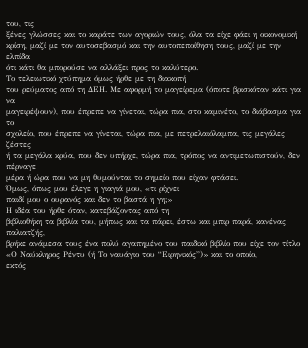του, τις
ξένες γλώσσες και το καράτε των αγοριών τους, όλα τα είχε φάει η οικονομική
κρίση, μαζί με τον αυτοσεβασμό και την αυτοπεποίθηση τους, μαζί με την ελπίδα
ότι κάτι θα μπορούσε να αλλάξει προς το καλύτερο.
Το τελειωτικό χτύπημα όμως ήρθε με τη διακοπή
του ρεύματος από τη ΔΕΗ. Με αφορμή το μαγείρεμα (όποτε βρισκόταν κάτι για να
μαγειρέψουν), που έπρεπε να γίνεται, τώρα πια, στο καμινέτο, το διάβασμα για το
σχολείο, που έπρεπε να γίνεται, τώρα πια, με πετρελαιόλαμπα, τις μεγάλες ζέστες
ή τα μεγάλα κρύα, που δεν υπήρχε, τώρα πια, τρόπος να αντιμετωπιστούν, δεν πέρναγε
μέρα ή ώρα που να μη θυμούνται το σημείο που είχαν φτάσει.
Όμως, όπως μου έλεγε η γιαγιά μου, «τι ρίχνει
παιδί μου ο ουρανός και δεν το βαστά η γη;»
Η ιδέα του ήρθε όταν, κατεβάζοντας από τη
βιβλιοθήκη τα βιβλία του, μήπως και τα πάρει, έστω και μπιρ παρά, κανένας παλιατζής,
βρήκε ανάμεσα τους ένα πολύ αγαπημένο του παιδικό βιβλίο που είχε τον τίτλο «Ο Ναύκληρος Ρέντυ (ή Το ναυάγιο του “Ειρηνικός”)» και το οποίο,
εκτός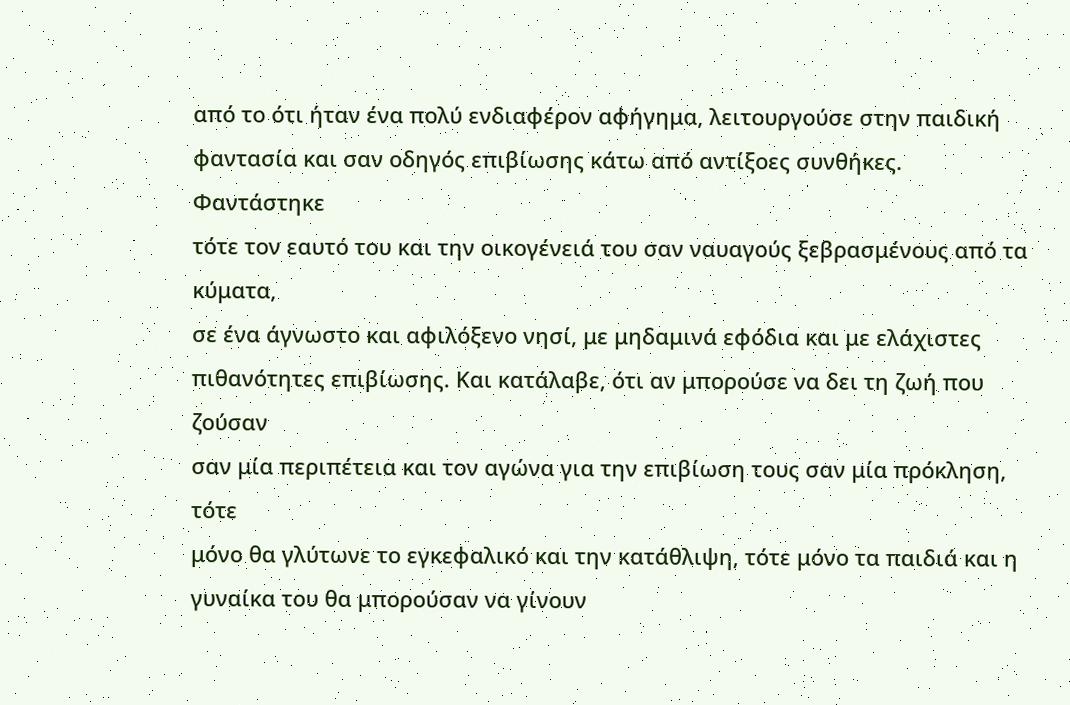από το ότι ήταν ένα πολύ ενδιαφέρον αφήγημα, λειτουργούσε στην παιδική
φαντασία και σαν οδηγός επιβίωσης κάτω από αντίξοες συνθήκες.
Φαντάστηκε
τότε τον εαυτό του και την οικογένειά του σαν ναυαγούς ξεβρασμένους από τα κύματα,
σε ένα άγνωστο και αφιλόξενο νησί, με μηδαμινά εφόδια και με ελάχιστες
πιθανότητες επιβίωσης. Και κατάλαβε, ότι αν μπορούσε να δει τη ζωή που ζούσαν
σαν μία περιπέτεια και τον αγώνα για την επιβίωση τους σαν μία πρόκληση, τότε
μόνο θα γλύτωνε το εγκεφαλικό και την κατάθλιψη, τότε μόνο τα παιδιά και η
γυναίκα του θα μπορούσαν να γίνουν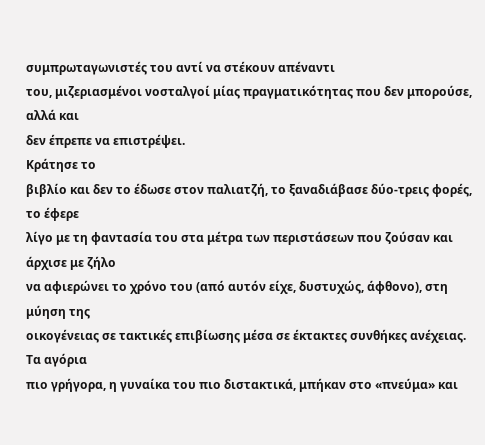συμπρωταγωνιστές του αντί να στέκουν απέναντι
του, μιζεριασμένοι νοσταλγοί μίας πραγματικότητας που δεν μπορούσε, αλλά και
δεν έπρεπε να επιστρέψει.
Κράτησε το
βιβλίο και δεν το έδωσε στον παλιατζή, το ξαναδιάβασε δύο-τρεις φορές, το έφερε
λίγο με τη φαντασία του στα μέτρα των περιστάσεων που ζούσαν και άρχισε με ζήλο
να αφιερώνει το χρόνο του (από αυτόν είχε, δυστυχώς, άφθονο), στη μύηση της
οικογένειας σε τακτικές επιβίωσης μέσα σε έκτακτες συνθήκες ανέχειας. Τα αγόρια
πιο γρήγορα, η γυναίκα του πιο διστακτικά, μπήκαν στο «πνεύμα» και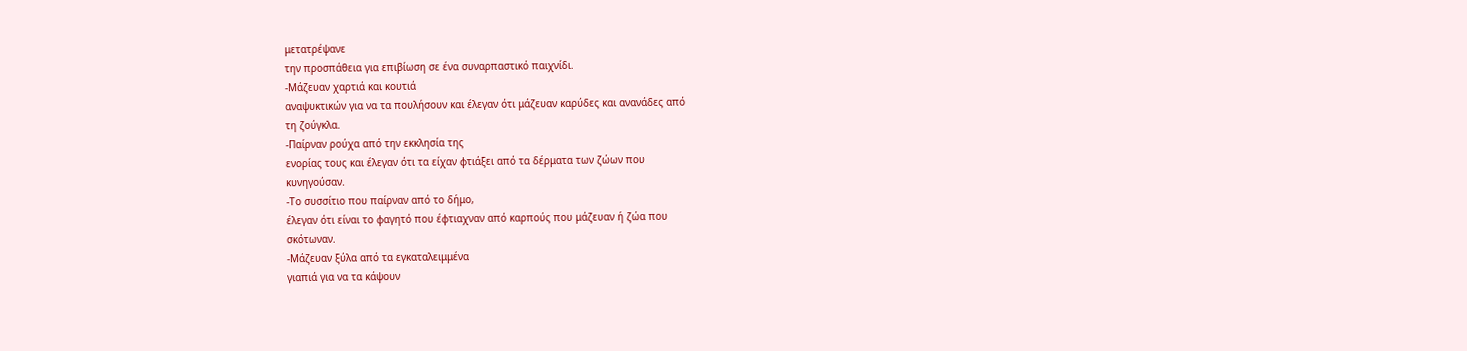μετατρέψανε
την προσπάθεια για επιβίωση σε ένα συναρπαστικό παιχνίδι.
-Μάζευαν χαρτιά και κουτιά
αναψυκτικών για να τα πουλήσουν και έλεγαν ότι μάζευαν καρύδες και ανανάδες από
τη ζούγκλα.
-Παίρναν ρούχα από την εκκλησία της
ενορίας τους και έλεγαν ότι τα είχαν φτιάξει από τα δέρματα των ζώων που
κυνηγούσαν.
-Το συσσίτιο που παίρναν από το δήμο,
έλεγαν ότι είναι το φαγητό που έφτιαχναν από καρπούς που μάζευαν ή ζώα που
σκότωναν.
-Μάζευαν ξύλα από τα εγκαταλειμμένα
γιαπιά για να τα κάψουν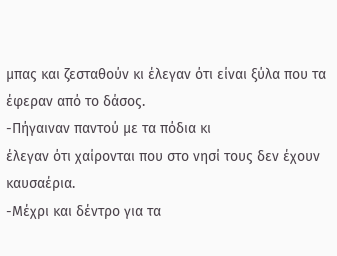μπας και ζεσταθούν κι έλεγαν ότι είναι ξύλα που τα
έφεραν από το δάσος.
-Πήγαιναν παντού με τα πόδια κι
έλεγαν ότι χαίρονται που στο νησί τους δεν έχουν καυσαέρια.
-Μέχρι και δέντρο για τα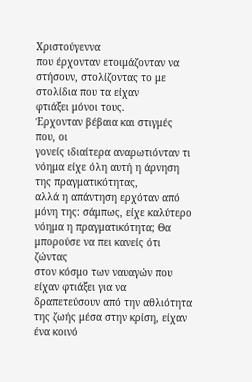Χριστούγεννα
που έρχονταν ετοιμάζονταν να στήσουν, στολίζοντας το με στολίδια που τα είχαν
φτιάξει μόνοι τους.
Έρχονταν βέβαια και στιγμές που, οι
γονείς ιδιαίτερα αναρωτιόνταν τι νόημα είχε όλη αυτή η άρνηση της πραγματικότητας,
αλλά η απάντηση ερχόταν από μόνη της: σάμπως, είχε καλύτερο νόημα η πραγματικότητα; Θα μπορούσε να πει κανείς ότι ζώντας
στον κόσμο των ναυαγών που είχαν φτιάξει για να δραπετεύσουν από την αθλιότητα
της ζωής μέσα στην κρίση, είχαν ένα κοινό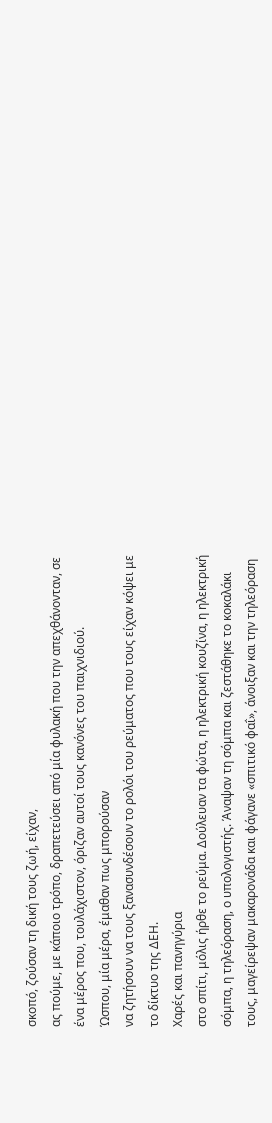σκοπό, ζούσαν τη δική τους ζωή, είχαν,
ας πούμε, με κάποιο τρόπο, δραπετεύσει από μία φυλακή που την απεχθάνονταν, σε
ένα μέρος που, τουλάχιστον, όριζαν αυτοί τους κανόνες του παιχνιδιού.
Ώσπου, μία μέρα, έμαθαν πως μπορούσαν
να ζητήσουν να τους ξανασυνδέσουν το ρολόι του ρεύματος που τους είχαν κόψει με
το δίκτυο της ΔΕΗ.
Χαρές και πανηγύρια
στο σπίτι, μόλις ήρθε το ρεύμα. Δούλευαν τα φώτα, η ηλεκτρική κουζίνα, η ηλεκτρική
σόμπα, η τηλεόραση, ο υπολογιστής. Άναψαν τη σόμπα και ζεστάθηκε το κοκαλάκι
τους, μαγείρεψαν μακαρονάδα και φάγανε «σπιτικό φαΐ», άνοιξαν και την τηλεόραση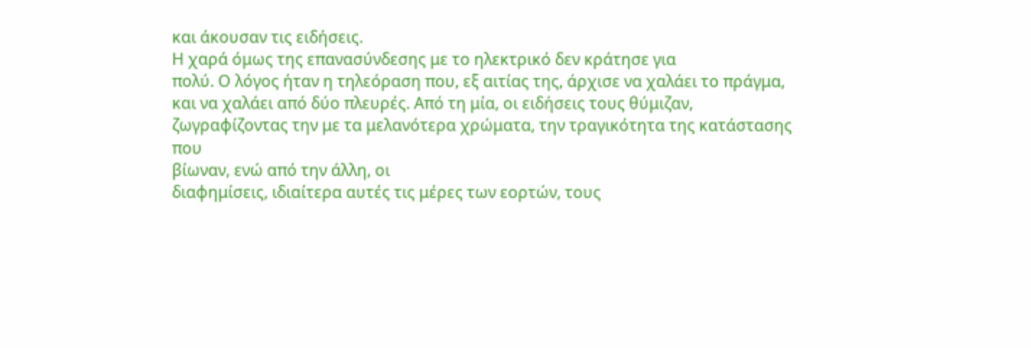και άκουσαν τις ειδήσεις.
Η χαρά όμως της επανασύνδεσης με το ηλεκτρικό δεν κράτησε για
πολύ. Ο λόγος ήταν η τηλεόραση που, εξ αιτίας της, άρχισε να χαλάει το πράγμα,
και να χαλάει από δύο πλευρές. Από τη μία, οι ειδήσεις τους θύμιζαν,
ζωγραφίζοντας την με τα μελανότερα χρώματα, την τραγικότητα της κατάστασης που
βίωναν, ενώ από την άλλη, οι
διαφημίσεις, ιδιαίτερα αυτές τις μέρες των εορτών, τους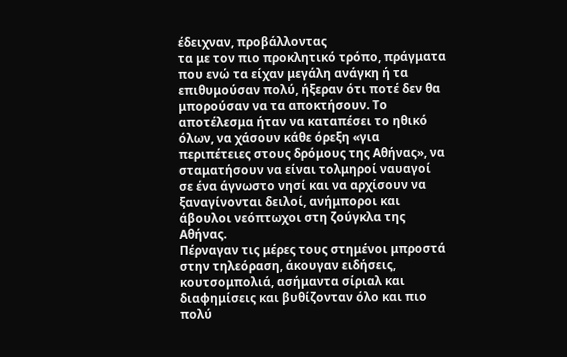έδειχναν, προβάλλοντας
τα με τον πιο προκλητικό τρόπο, πράγματα που ενώ τα είχαν μεγάλη ανάγκη ή τα
επιθυμούσαν πολύ, ήξεραν ότι ποτέ δεν θα μπορούσαν να τα αποκτήσουν. Το
αποτέλεσμα ήταν να καταπέσει το ηθικό όλων, να χάσουν κάθε όρεξη «για
περιπέτειες στους δρόμους της Αθήνας», να σταματήσουν να είναι τολμηροί ναυαγοί
σε ένα άγνωστο νησί και να αρχίσουν να
ξαναγίνονται δειλοί, ανήμποροι και άβουλοι νεόπτωχοι στη ζούγκλα της Αθήνας.
Πέρναγαν τις μέρες τους στημένοι μπροστά στην τηλεόραση, άκουγαν ειδήσεις,
κουτσομπολιά, ασήμαντα σίριαλ και διαφημίσεις και βυθίζονταν όλο και πιο πολύ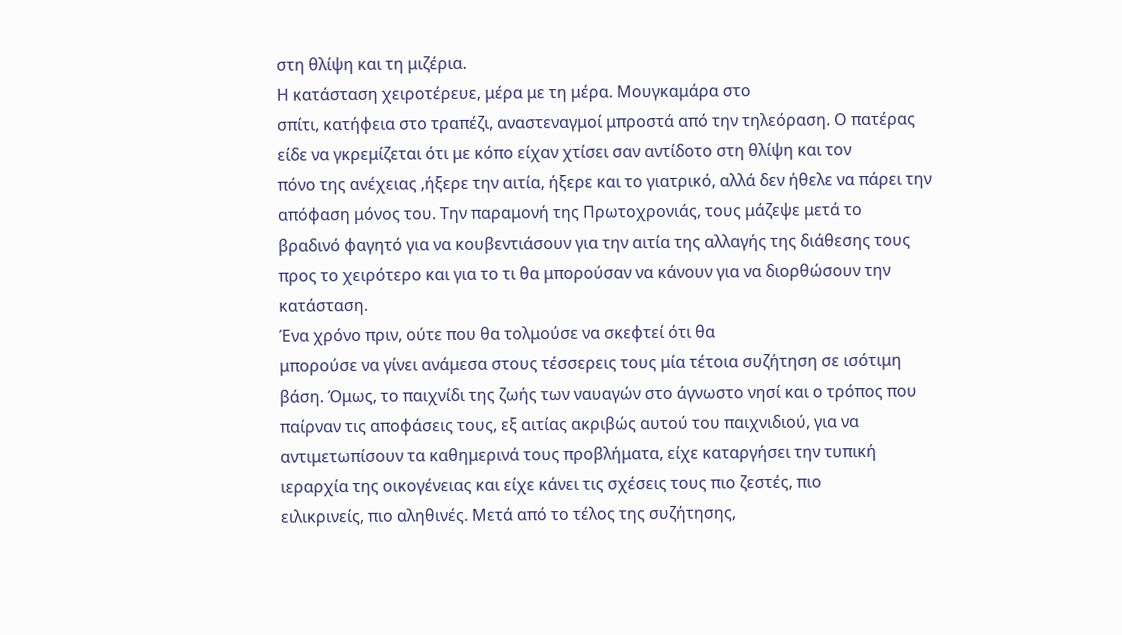στη θλίψη και τη μιζέρια.
Η κατάσταση χειροτέρευε, μέρα με τη μέρα. Μουγκαμάρα στο
σπίτι, κατήφεια στο τραπέζι, αναστεναγμοί μπροστά από την τηλεόραση. Ο πατέρας
είδε να γκρεμίζεται ότι με κόπο είχαν χτίσει σαν αντίδοτο στη θλίψη και τον
πόνο της ανέχειας ,ήξερε την αιτία, ήξερε και το γιατρικό, αλλά δεν ήθελε να πάρει την απόφαση μόνος του. Την παραμονή της Πρωτοχρονιάς, τους μάζεψε μετά το
βραδινό φαγητό για να κουβεντιάσουν για την αιτία της αλλαγής της διάθεσης τους
προς το χειρότερο και για το τι θα μπορούσαν να κάνουν για να διορθώσουν την
κατάσταση.
Ένα χρόνο πριν, ούτε που θα τολμούσε να σκεφτεί ότι θα
μπορούσε να γίνει ανάμεσα στους τέσσερεις τους μία τέτοια συζήτηση σε ισότιμη
βάση. Όμως, το παιχνίδι της ζωής των ναυαγών στο άγνωστο νησί και ο τρόπος που
παίρναν τις αποφάσεις τους, εξ αιτίας ακριβώς αυτού του παιχνιδιού, για να
αντιμετωπίσουν τα καθημερινά τους προβλήματα, είχε καταργήσει την τυπική
ιεραρχία της οικογένειας και είχε κάνει τις σχέσεις τους πιο ζεστές, πιο
ειλικρινείς, πιο αληθινές. Μετά από το τέλος της συζήτησης,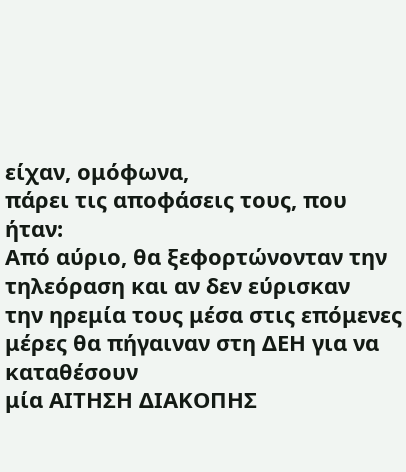είχαν, ομόφωνα,
πάρει τις αποφάσεις τους, που ήταν:
Από αύριο, θα ξεφορτώνονταν την τηλεόραση και αν δεν εύρισκαν
την ηρεμία τους μέσα στις επόμενες μέρες θα πήγαιναν στη ΔΕΗ για να καταθέσουν
μία ΑΙΤΗΣΗ ΔΙΑΚΟΠΗΣ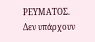ΡΕΥΜΑΤΟΣ.
Δεν υπάρχουν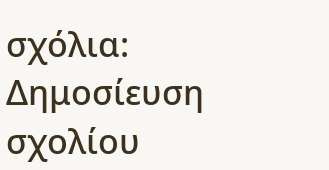σχόλια:
Δημοσίευση σχολίου